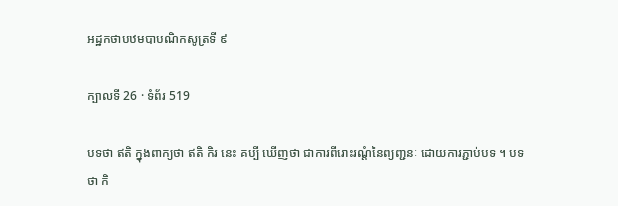អដ្ឋកថាបឋមបាបណិកសូត្រទី ៩

ក្បាលទី 26 · ទំព័រ 519

បទថា ឥតិ ក្នុងពាក្យថា ឥតិ កិរ នេះ គប្បី ឃើញថា ជាការពីរោះរណ្តំនៃព្យញ្ជនៈ ដោយការភ្ជាប់បទ ។ បទថា កិ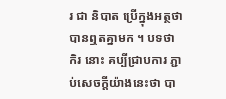រ ជា និបាត ប្រើក្នុងអត្ថថា បានឮតគ្នាមក ។ បទថា កិរ នោះ គប្បីជ្រាបការ ភ្ជាប់សេចក្តីយ៉ាងនេះថា បា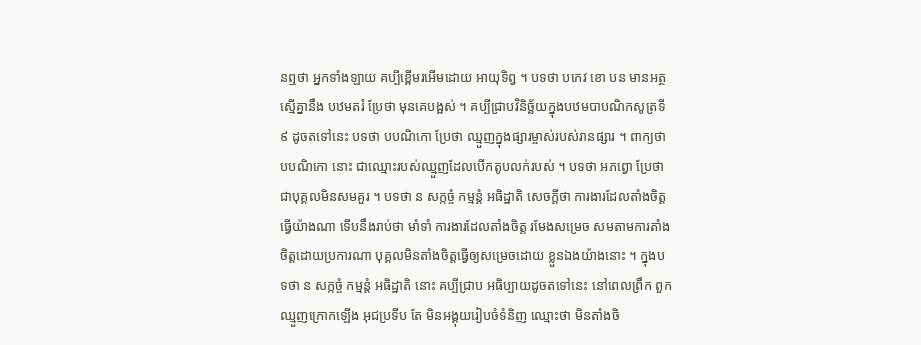នឮថា អ្នកទាំងឡាយ គប្បីខ្ពើមរអើមដោយ អាយុទិព្វ ។ បទថា បកេវ ខោ បន មានអត្ថស្មើគ្នានឹង បឋមតរំ ប្រែថា មុនគេបង្អស់ ។ គប្បីជ្រាបវិនិច្ឆ័យក្នុងបឋមបាបណិកសូត្រទី ៩ ដូចតទៅនេះ បទថា បបណិកោ ប្រែថា ឈ្មួញក្នុងផ្សារម្ចាស់របស់រានផ្សារ ។ ពាក្យថា បបណិកោ នោះ ជាឈ្មោះរបស់ឈ្មួញដែលបើកតូបលក់របស់ ។ បទថា អភព្វោ ប្រែថា ជាបុគ្គលមិនសមគួរ ។ បទថា ន សក្កច្ចំ កម្មន្តំ អធិដ្ឋាតិ សេចក្តីថា ការងារដែលតាំងចិត្ត ធ្វើយ៉ាងណា ទើបនឹងរាប់ថា មាំទាំ ការងារដែលតាំងចិត្ត រមែងសម្រេច សមតាមការតាំងចិត្តដោយប្រការណា បុគ្គលមិនតាំងចិត្តធ្វើឲ្យសម្រេចដោយ ខ្លួនឯងយ៉ាងនោះ ។ ក្នុងបទថា ន សក្កច្ចំ កម្មន្តំ អធិដ្ឋាតិ នោះ គប្បីជ្រាប អធិប្បាយដូចតទៅនេះ នៅពេលព្រឹក ពួកឈ្មួញក្រោកឡើង អុជប្រទីប តែ មិនអង្គុយរៀបចំទំនិញ ឈ្មោះថា មិនតាំងចិ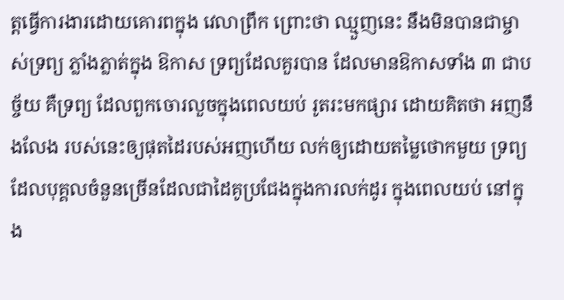ត្តធ្វើការងារដោយគោរពក្នុង វេលាព្រឹក ព្រោះថា ឈ្មួញនេះ នឹងមិនបានជាម្ចាស់ទ្រព្យ ភ្លាំងភ្លាត់ក្នុង ឱកាស ទ្រព្យដែលគួរបាន ដែលមានឱកាសទាំង ៣ ជាបច្ច័យ គឺទ្រព្យ ដែលពួកចោរលួចក្នុងពេលយប់ រូតរះមកផ្សារ ដោយគិតថា អញនឹងលែង របស់នេះឲ្យផុតដៃរបស់អញហើយ លក់ឲ្យដោយតម្លៃថោកមួយ ទ្រព្យ ដែលបុគ្គលចំនួនច្រើនដែលជាដៃគូប្រជែងក្នុងការលក់ដូរ ក្នុងពេលយប់ នៅក្នុង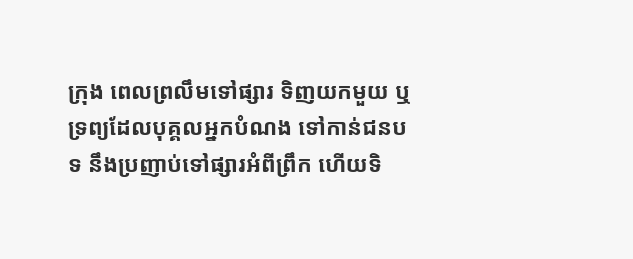ក្រុង ពេលព្រលឹមទៅផ្សារ ទិញយកមួយ ឬទ្រព្យដែលបុគ្គលអ្នកបំណង ទៅកាន់ជនបទ នឹងប្រញាប់ទៅផ្សារអំពីព្រឹក ហើយទិ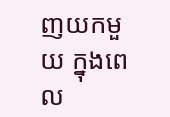ញយកមួយ ក្នុងពេល